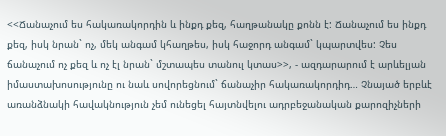<<Ճանաչում ես հակառակորդին և ինքդ քեզ, հաղթանակը քոնն է: Ճանաչում ես ինքդ քեզ, իսկ նրան` ոչ, մեկ անգամ կհաղթես, իսկ հաջորդ անգամ` կպարտվես: Չես ճանաչում ոչ քեզ և ոչ էլ նրան` մշտապես տանուլ կտաս>>, - ազդարարում է արևելյան իմաստախոսությունը ու նաև սովորեցնում` ճանաչիր հակառակորդիդ… Չնայած երբևէ առանձնակի հավակնություն չեմ ունեցել հայտնվելու ադրբեջանական քարոզիչների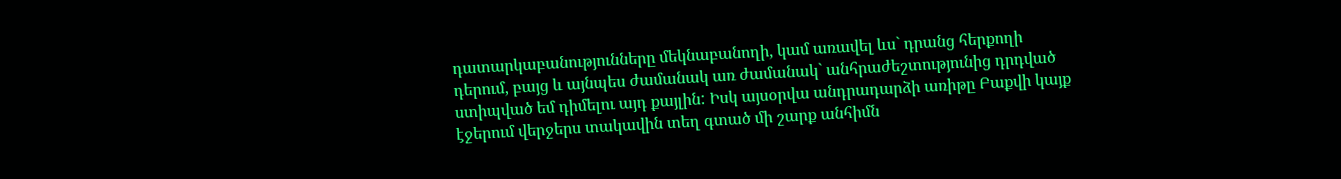դատարկաբանությունները մեկնաբանողի, կամ առավել ևս` դրանց հերքողի դերում, բայց և այնպես ժամանակ առ ժամանակ` անհրաժեշտությունից դրդված ստիպված եմ դիմելու այդ քայլին: Իսկ այսօրվա անդրադարձի առիթը Բաքվի կայք էջերում վերջերս տակավին տեղ գտած մի շարք անհիմն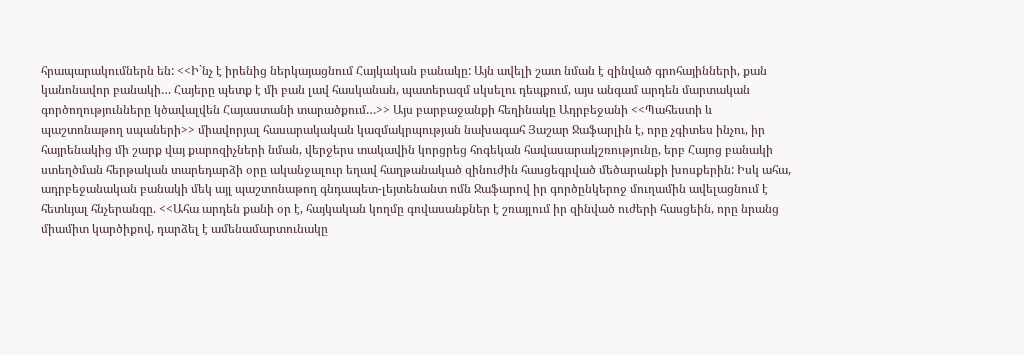հրապարակումներն են: <<Ի`նչ է իրենից ներկայացնում Հայկական բանակը: Այն ավելի շատ նման է զինված գրոհայինների, քան կանոնավոր բանակի… Հայերը պետք է մի բան լավ հասկանան, պատերազմ սկսելու դեպքում, այս անգամ արդեն մարտական գործողությունները կծավալվեն Հայաստանի տարածքում…>> Այս բարբաջանքի հեղինակը Ադրբեջանի <<Պահեստի և պաշտոնաթող սպաների>> միավորյալ հասարակական կազմակրպության նախագահ Յաշար Ջաֆարլին է, որը չգիտես ինչու, իր հայրենակից մի շարք վայ քարոզիչների նման, վերջերս տակավին կորցրեց հոգեկան հավասարակշռությունը, երբ Հայոց բանակի ստեղծման հերթական տարեդարձի օրը ականջալուր եղավ հաղթանակած զինուժին հասցեգրված մեծարանքի խոսքերին: Իսկ ահա, ադրբեջանական բանակի մեկ այլ պաշտոնաթող գնդապետ-լեյտենանտ ոմն Ջաֆարով իր գործընկերոջ մուղամին ավելացնում է հետևյալ հնչերանգը. <<Ահա արդեն քանի օր է, հայկական կողմը գովասանքներ է շռայլում իր զինված ուժերի հասցեին, որը նրանց միամիտ կարծիքով, դարձել է ամենամարտունակը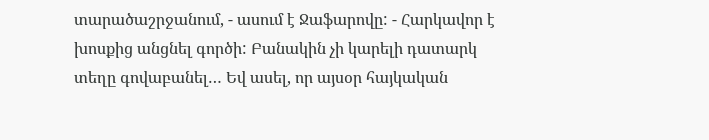տարածաշրջանում, - ասում է Ջաֆարովը: - Հարկավոր է խոսքից անցնել գործի: Բանակին չի կարելի դատարկ տեղը գովաբանել… Եվ ասել, որ այսօր հայկական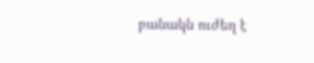բանակն ուժեղ է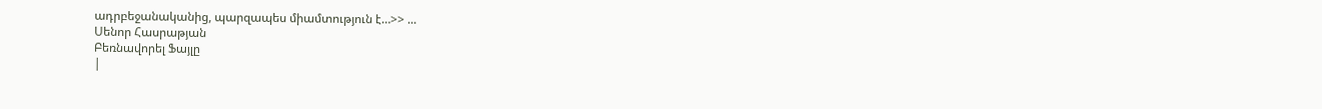ադրբեջանականից, պարզապես միամտություն է…>> ...
Սենոր Հասրաթյան
Բեռնավորել Ֆայլը
|